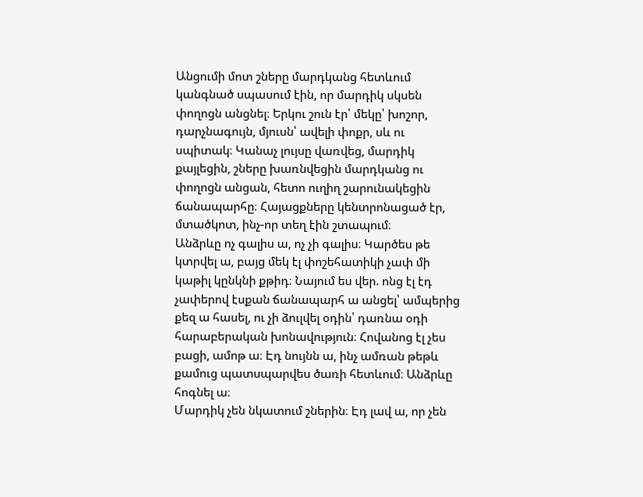Անցումի մոտ շները մարդկանց հետևում կանգնած սպասում էին, որ մարդիկ սկսեն փողոցն անցնել։ Երկու շուն էր՝ մեկը՝ խոշոր, դարչնագույն, մյուսն՝ ավելի փոքր, սև ու սպիտակ։ Կանաչ լույսը վառվեց, մարդիկ քայլեցին, շները խառնվեցին մարդկանց ու փողոցն անցան, հետո ուղիղ շարունակեցին ճանապարհը։ Հայացքները կենտրոնացած էր, մտածկոտ, ինչ-որ տեղ էին շտապում։
Անձրևը ոչ գալիս ա, ոչ չի գալիս։ Կարծես թե կտրվել ա, բայց մեկ էլ փոշեհատիկի չափ մի կաթիլ կընկնի քթիդ։ Նայում ես վեր. ոնց էլ էդ չափերով էսքան ճանապարհ ա անցել՝ ամպերից քեզ ա հասել, ու չի ձուլվել օդին՝ դառնա օդի հարաբերական խոնավություն։ Հովանոց էլ չես բացի, ամոթ ա։ Էդ նույնն ա, ինչ ամռան թեթև քամուց պատսպարվես ծառի հետևում։ Անձրևը հոգնել ա։
Մարդիկ չեն նկատում շներին։ Էդ լավ ա, որ չեն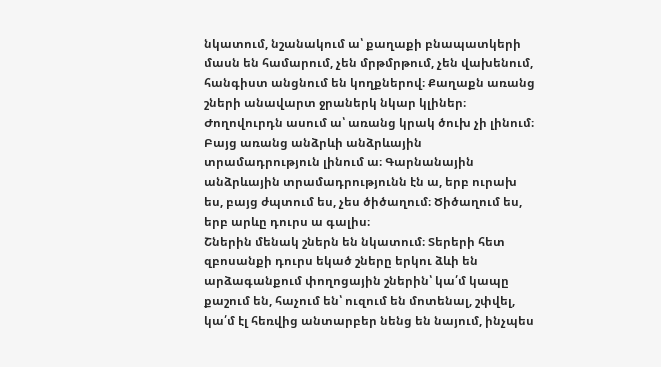նկատում, նշանակում ա՝ քաղաքի բնապատկերի մասն են համարում, չեն մրթմրթում, չեն վախենում, հանգիստ անցնում են կողքներով։ Քաղաքն առանց շների անավարտ ջրաներկ նկար կլիներ։
Ժողովուրդն ասում ա՝ առանց կրակ ծուխ չի լինում։ Բայց առանց անձրևի անձրևային տրամադրություն լինում ա։ Գարնանային անձրևային տրամադրությունն էն ա, երբ ուրախ ես, բայց ժպտում ես, չես ծիծաղում։ Ծիծաղում ես, երբ արևը դուրս ա գալիս։
Շներին մենակ շներն են նկատում։ Տերերի հետ զբոսանքի դուրս եկած շները երկու ձևի են արձագանքում փողոցային շներին՝ կա՛մ կապը քաշում են, հաչում են՝ ուզում են մոտենալ, շփվել, կա՛մ էլ հեռվից անտարբեր նենց են նայում, ինչպես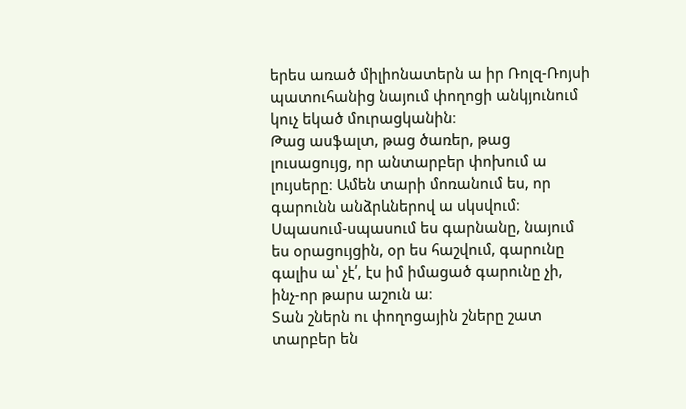երես առած միլիոնատերն ա իր Ռոլզ-Ռոյսի պատուհանից նայում փողոցի անկյունում կուչ եկած մուրացկանին։
Թաց ասֆալտ, թաց ծառեր, թաց լուսացույց, որ անտարբեր փոխում ա լույսերը։ Ամեն տարի մոռանում ես, որ գարունն անձրևներով ա սկսվում։ Սպասում-սպասում ես գարնանը, նայում ես օրացույցին, օր ես հաշվում, գարունը գալիս ա՝ չէ՛, էս իմ իմացած գարունը չի, ինչ-որ թարս աշուն ա։
Տան շներն ու փողոցային շները շատ տարբեր են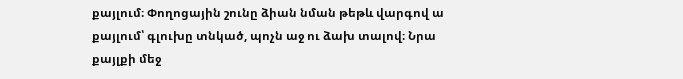քայլում։ Փողոցային շունը ձիան նման թեթև վարգով ա քայլում՝ գլուխը տնկած, պոչն աջ ու ձախ տալով։ Նրա քայլքի մեջ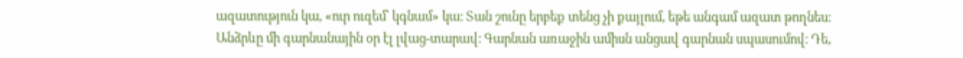ազատություն կա, «ուր ուզեմ՝ կգնամ» կա։ Տան շունը երբեք տենց չի քայլում, եթե անգամ ազատ թողնես։
Անձրևը մի գարնանային օր էլ լվաց-տարավ։ Գարնան առաջին ամիսն անցավ գարնան սպասումով։ Դե,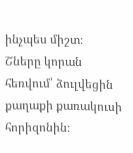ինչպես միշտ։
Շները կորան հեռվում՝ ձուլվեցին քաղաքի քառակուսի հորիզոնին։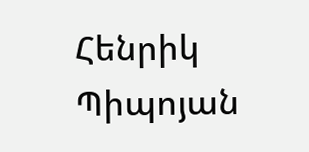Հենրիկ Պիպոյան